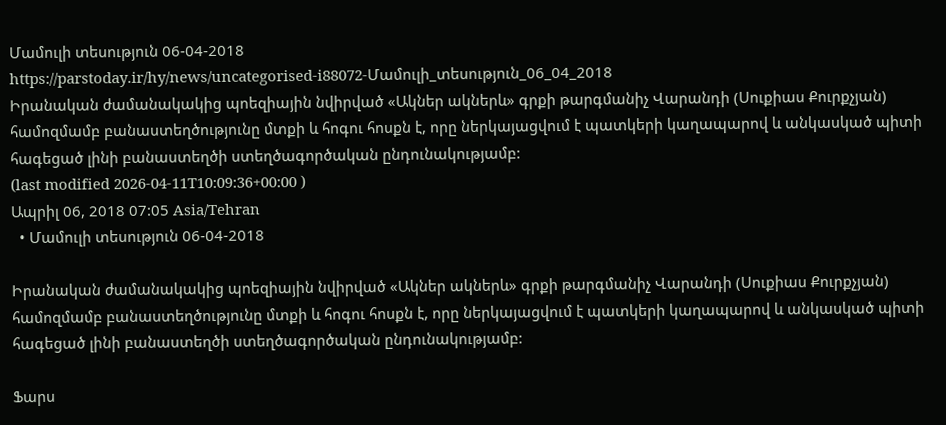Մամուլի տեսություն 06-04-2018
https://parstoday.ir/hy/news/uncategorised-i88072-Մամուլի_տեսություն_06_04_2018
Իրանական ժամանակակից պոեզիային նվիրված «Ակներ ակներև» գրքի թարգմանիչ Վարանդի (Սուքիաս Քուրքչյան) համոզմամբ բանաստեղծությունը մտքի և հոգու հոսքն է, որը ներկայացվում է պատկերի կաղապարով և անկասկած պիտի հագեցած լինի բանաստեղծի ստեղծագործական ընդունակությամբ:
(last modified 2026-04-11T10:09:36+00:00 )
Ապրիլ 06, 2018 07:05 Asia/Tehran
  • Մամուլի տեսություն 06-04-2018

Իրանական ժամանակակից պոեզիային նվիրված «Ակներ ակներև» գրքի թարգմանիչ Վարանդի (Սուքիաս Քուրքչյան) համոզմամբ բանաստեղծությունը մտքի և հոգու հոսքն է, որը ներկայացվում է պատկերի կաղապարով և անկասկած պիտի հագեցած լինի բանաստեղծի ստեղծագործական ընդունակությամբ:

Ֆարս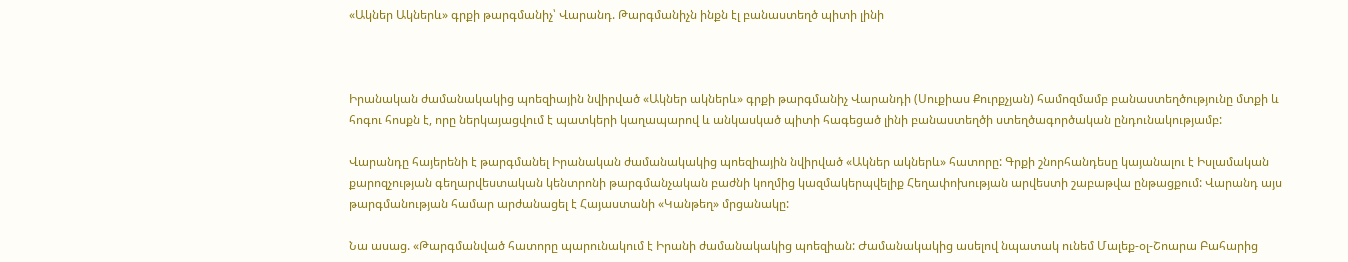«Ակներ Ակներև» գրքի թարգմանիչ՝ Վարանդ. Թարգմանիչն ինքն էլ բանաստեղծ պիտի լինի



Իրանական ժամանակակից պոեզիային նվիրված «Ակներ ակներև» գրքի թարգմանիչ Վարանդի (Սուքիաս Քուրքչյան) համոզմամբ բանաստեղծությունը մտքի և հոգու հոսքն է, որը ներկայացվում է պատկերի կաղապարով և անկասկած պիտի հագեցած լինի բանաստեղծի ստեղծագործական ընդունակությամբ:

Վարանդը հայերենի է թարգմանել Իրանական ժամանակակից պոեզիային նվիրված «Ակներ ակներև» հատորը: Գրքի շնորհանդեսը կայանալու է Իսլամական քարոզչության գեղարվեստական կենտրոնի թարգմանչական բաժնի կողմից կազմակերպվելիք Հեղափոխության արվեստի շաբաթվա ընթացքում: Վարանդ այս թարգմանության համար արժանացել է Հայաստանի «Կանթեղ» մրցանակը:

Նա ասաց. «Թարգմանված հատորը պարունակում է Իրանի ժամանակակից պոեզիան: Ժամանակակից ասելով նպատակ ունեմ Մալեք-օլ-Շոարա Բահարից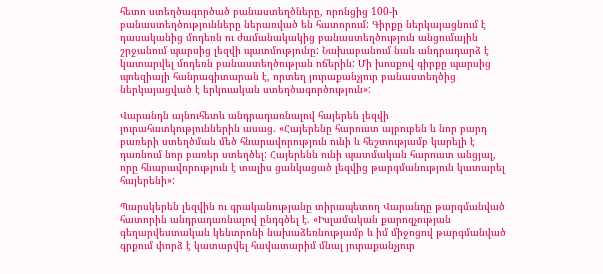հետո ստեղծագործած բանաստեղծները, որոնցից 100-ի բանաստեղծությունները ներառված են հատորում: Գիրքը ներկայացնում է դասականից մոդեռն ու ժամանակակից բանաստեղծություն անցումային շրջանում պարսից լեզվի պատմությունը: Նախաբանում նաև անդրադարձ է կատարվել մոդեռն բանաստեղծության ոճերին: Մի խոսքով գիրքը պարսից պոեզիայի հանրագիտարան է, որտեղ յուրաքանչյուր բանաստեղծից ներկայացված է երկուական ստեղծագործություն»:

Վարանդն այնուհետև անդրադառնալով հայերեն լեզվի յուրահատկություններին ասաց. «Հայերենը հարուստ այբուբեն և նոր բարդ բառերի ստեղծման մեծ հնարավորություն ունի և հեշտությամբ կարելի է դառնում նոր բառեր ստեղծել: Հայերենն ունի պատմական հարուստ անցյալ, որը հնարավորություն է տալիս ցանկացած լեզվից թարգմանություն կատարել հայերենի»:

Պարսկերեն լեզվին ու գրականությանը տիրապետող Վարանդը թարգմանված հատորին անդրադառնալով ընդգծել է. «Իսլամական քարոզչության գեղարվեստական կենտրոնի նախաձեռնությամբ և իմ միջոցով թարգմանված գրքում փորձ է կատարվել հավատարիմ մնալ յուրաքանչյուր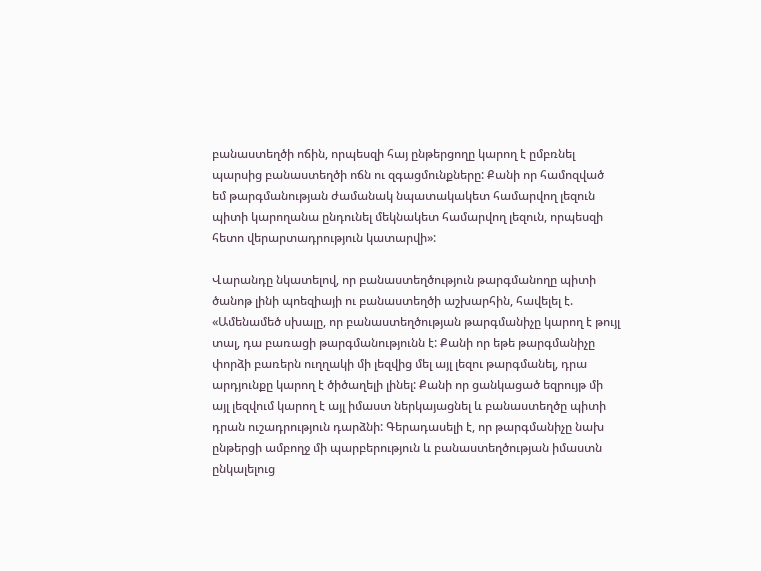բանաստեղծի ոճին, որպեսզի հայ ընթերցողը կարող է ըմբռնել պարսից բանաստեղծի ոճն ու զգացմունքները: Քանի որ համոզված եմ թարգմանության ժամանակ նպատակակետ համարվող լեզուն պիտի կարողանա ընդունել մեկնակետ համարվող լեզուն, որպեսզի հետո վերարտադրություն կատարվի»:

Վարանդը նկատելով, որ բանաստեղծություն թարգմանողը պիտի ծանոթ լինի պոեզիայի ու բանաստեղծի աշխարհին, հավելել է. «Ամենամեծ սխալը, որ բանաստեղծության թարգմանիչը կարող է թույլ տալ, դա բառացի թարգմանությունն է: Քանի որ եթե թարգմանիչը փորձի բառերն ուղղակի մի լեզվից մել այլ լեզու թարգմանել, դրա արդյունքը կարող է ծիծաղելի լինել: Քանի որ ցանկացած եզրույթ մի այլ լեզվում կարող է այլ իմաստ ներկայացնել և բանաստեղծը պիտի դրան ուշադրություն դարձնի: Գերադասելի է, որ թարգմանիչը նախ ընթերցի ամբողջ մի պարբերություն և բանաստեղծության իմաստն ընկալելուց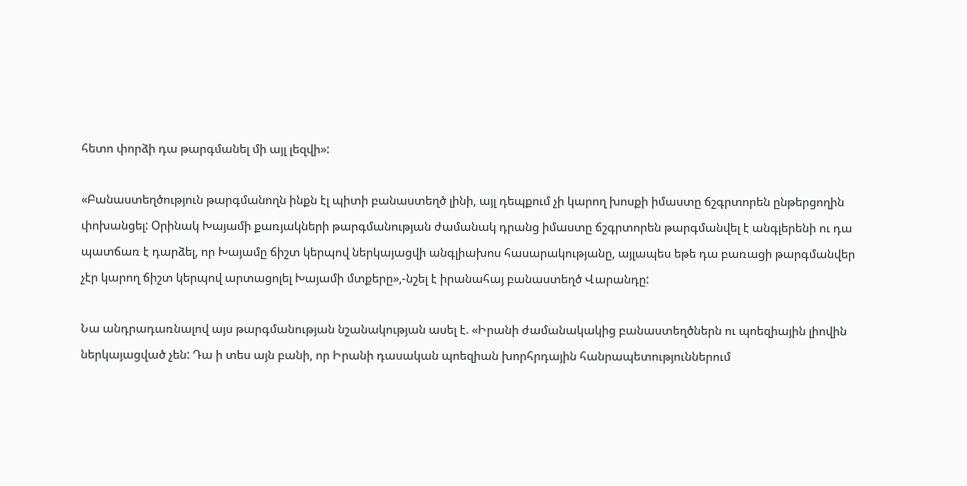հետո փորձի դա թարգմանել մի այլ լեզվի»:

«Բանաստեղծություն թարգմանողն ինքն էլ պիտի բանաստեղծ լինի, այլ դեպքում չի կարող խոսքի իմաստը ճշգրտորեն ընթերցողին փոխանցել: Օրինակ Խայամի քառյակների թարգմանության ժամանակ դրանց իմաստը ճշգրտորեն թարգմանվել է անգլերենի ու դա պատճառ է դարձել, որ Խայամը ճիշտ կերպով ներկայացվի անգլիախոս հասարակությանը, այլապես եթե դա բառացի թարգմանվեր չէր կարող ճիշտ կերպով արտացոլել Խայամի մտքերը»,-նշել է իրանահայ բանաստեղծ Վարանդը:

Նա անդրադառնալով այս թարգմանության նշանակության ասել է. «Իրանի ժամանակակից բանաստեղծներն ու պոեզիային լիովին ներկայացված չեն: Դա ի տես այն բանի, որ Իրանի դասական պոեզիան խորհրդային հանրապետություններում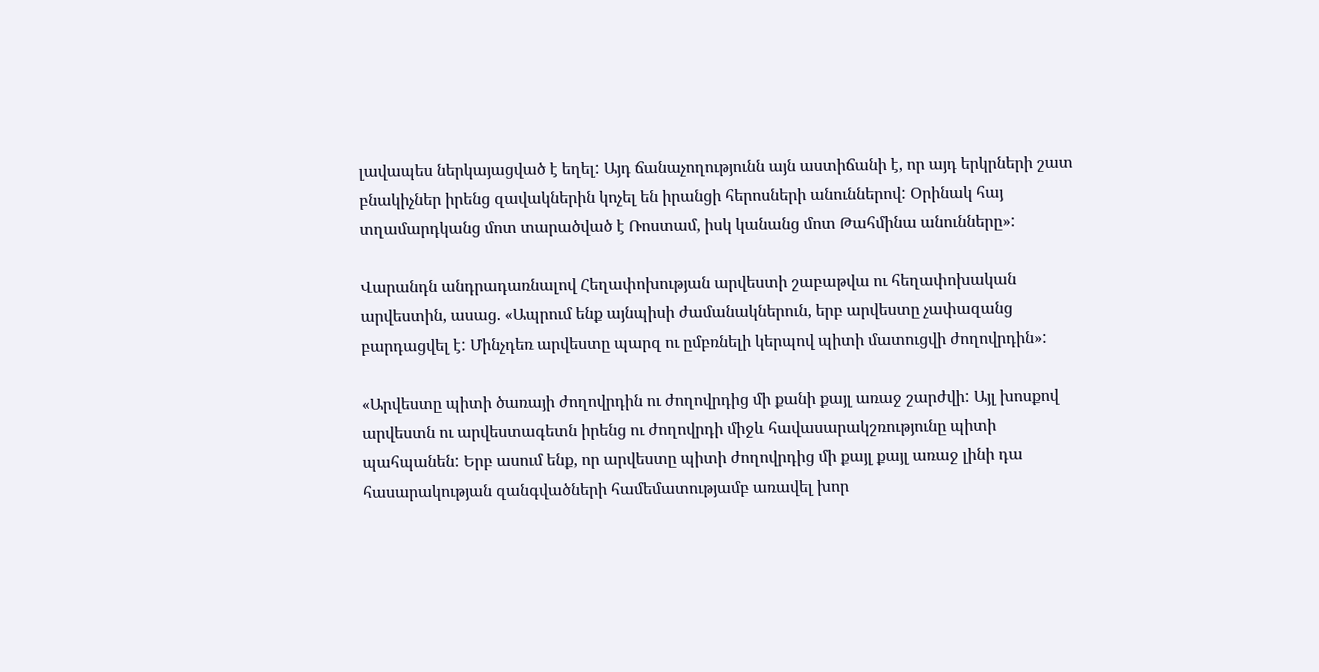լավապես ներկայացված է եղել: Այդ ճանաչողությունն այն աստիճանի է, որ այդ երկրների շատ բնակիչներ իրենց զավակներին կոչել են իրանցի հերոսների անուններով: Օրինակ հայ տղամարդկանց մոտ տարածված է Ռոստամ, իսկ կանանց մոտ Թահմինա անունները»:

Վարանդն անդրադառնալով Հեղափոխության արվեստի շաբաթվա ու հեղափոխական արվեստին, ասաց. «Ապրում ենք այնպիսի ժամանակներուն, երբ արվեստը չափազանց բարդացվել է: Մինչդեռ արվեստը պարզ ու ըմբռնելի կերպով պիտի մատուցվի ժողովրդին»:

«Արվեստը պիտի ծառայի ժողովրդին ու ժողովրդից մի քանի քայլ առաջ շարժվի: Այլ խոսքով արվեստն ու արվեստագետն իրենց ու ժողովրդի միջև հավասարակշռությունը պիտի պահպանեն: Երբ ասում ենք, որ արվեստը պիտի ժողովրդից մի քայլ քայլ առաջ լինի դա հասարակության զանգվածների համեմատությամբ առավել խոր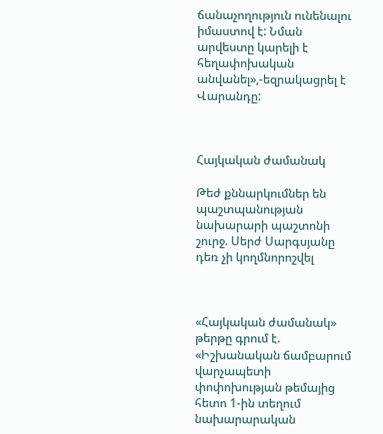ճանաչողություն ունենալու իմաստով է: Նման արվեստը կարելի է հեղափոխական անվանել»,-եզրակացրել է Վարանդը:



Հայկական ժամանակ

Թեժ քննարկումներ են պաշտպանության նախարարի պաշտոնի շուրջ. Սերժ Սարգսյանը դեռ չի կողմնորոշվել



«Հայկական ժամանակ» թերթը գրում է. «Իշխանական ճամբարում վարչապետի փոփոխության թեմայից հետո 1-ին տեղում նախարարական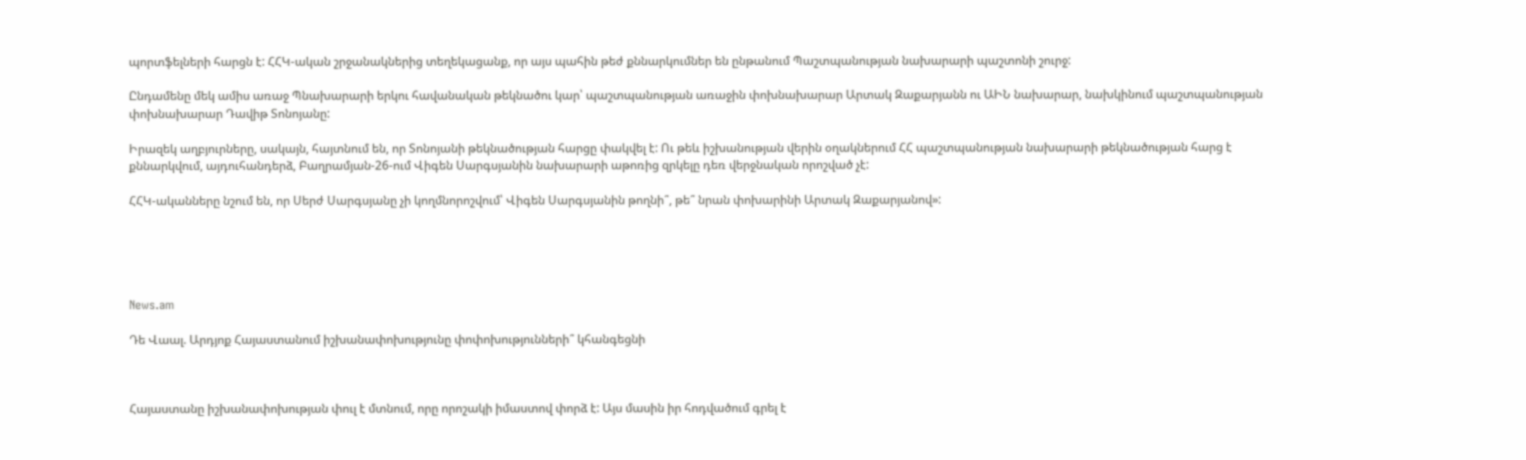պորտֆելների հարցն է: ՀՀԿ-ական շրջանակներից տեղեկացանք, որ այս պահին թեժ քննարկումներ են ընթանում Պաշտպանության նախարարի պաշտոնի շուրջ:

Ընդամենը մեկ ամիս առաջ Պնախարարի երկու հավանական թեկնածու կար՝ պաշտպանության առաջին փոխնախարար Արտակ Զաքարյանն ու ԱԻՆ նախարար, նախկինում պաշտպանության փոխնախարար Դավիթ Տոնոյանը:

Իրազեկ աղբյուրները, սակայն, հայտնում են, որ Տոնոյանի թեկնածության հարցը փակվել է: Ու թեև իշխանության վերին օղակներում ՀՀ պաշտպանության նախարարի թեկնածության հարց է քննարկվում, այդուհանդերձ, Բաղրամյան-26-ում Վիգեն Սարգսյանին նախարարի աթոռից զրկելը դեռ վերջնական որոշված չէ:

ՀՀԿ-ականները նշում են, որ Սերժ Սարգսյանը չի կողմնորոշվում՝ Վիգեն Սարգսյանին թողնի՞, թե՞ նրան փոխարինի Արտակ Զաքարյանով»:





News.am

Դե Վաալ. Արդյոք Հայաստանում իշխանափոխությունը փոփոխությունների՞ կհանգեցնի



Հայաստանը իշխանափոխության փուլ է մտնում, որը որոշակի իմաստով փորձ է: Այս մասին իր հոդվածում գրել է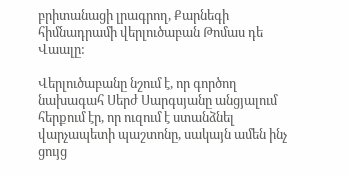բրիտանացի լրագրող, Քարնեգի հիմնադրամի վերլուծաբան Թոմաս դե Վաալը:

Վերլուծաբանը նշում է, որ գործող նախագահ Սերժ Սարգսյանը անցյալում հերքում էր, որ ուզում է ստանձնել վարչապետի պաշտոնը, սակայն ամեն ինչ ցույց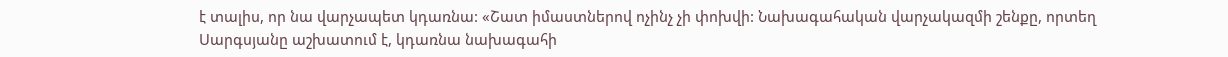է տալիս, որ նա վարչապետ կդառնա: «Շատ իմաստներով ոչինչ չի փոխվի: Նախագահական վարչակազմի շենքը, որտեղ Սարգսյանը աշխատում է, կդառնա նախագահի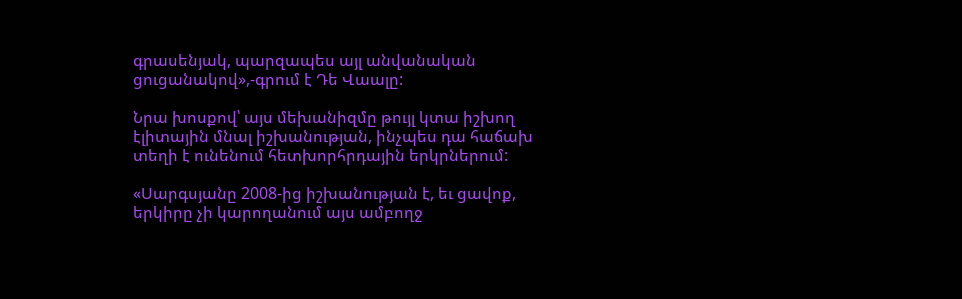գրասենյակ, պարզապես այլ անվանական ցուցանակով»,-գրում է Դե Վաալը:

Նրա խոսքով՝ այս մեխանիզմը թույլ կտա իշխող էլիտային մնալ իշխանության, ինչպես դա հաճախ տեղի է ունենում հետխորհրդային երկրներում:

«Սարգսյանը 2008-ից իշխանության է, եւ ցավոք, երկիրը չի կարողանում այս ամբողջ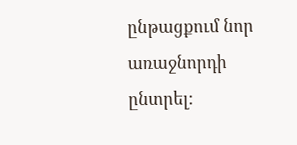ընթացքում նոր առաջնորդի ընտրել: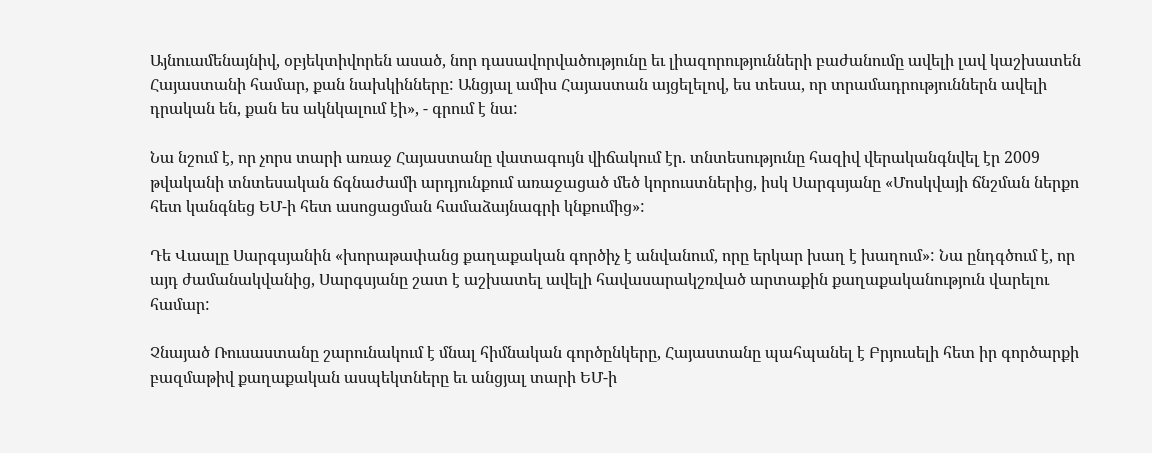Այնուամենայնիվ, օբյեկտիվորեն ասած, նոր դասավորվածությունը եւ լիազորությունների բաժանումը ավելի լավ կաշխատեն Հայաստանի համար, քան նախկինները: Անցյալ ամիս Հայաստան այցելելով, ես տեսա, որ տրամադրություններն ավելի դրական են, քան ես ակնկալում էի», - գրում է նա:

Նա նշում է, որ չորս տարի առաջ Հայաստանը վատագույն վիճակում էր. տնտեսությունը հազիվ վերականգնվել էր 2009 թվականի տնտեսական ճգնաժամի արդյունքում առաջացած մեծ կորուստներից, իսկ Սարգսյանը «Մոսկվայի ճնշման ներքո հետ կանգնեց ԵՄ-ի հետ ասոցացման համաձայնագրի կնքումից»:

Դե Վաալը Սարգսյանին «խորաթափանց քաղաքական գործիչ է անվանում, որը երկար խաղ է խաղում»: Նա ընդգծում է, որ այդ ժամանակվանից, Սարգսյանը շատ է աշխատել ավելի հավասարակշռված արտաքին քաղաքականություն վարելու համար:

Չնայած Ռուսաստանը շարունակում է մնալ հիմնական գործընկերը, Հայաստանը պահպանել է Բրյուսելի հետ իր գործարքի բազմաթիվ քաղաքական ասպեկտները եւ անցյալ տարի ԵՄ-ի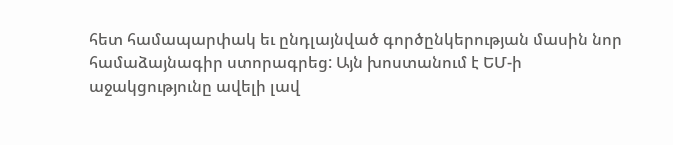հետ համապարփակ եւ ընդլայնված գործընկերության մասին նոր համաձայնագիր ստորագրեց: Այն խոստանում է ԵՄ-ի աջակցությունը ավելի լավ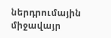ներդրումային միջավայր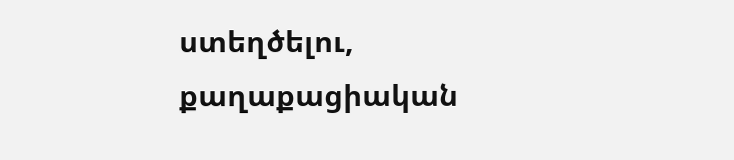ստեղծելու, քաղաքացիական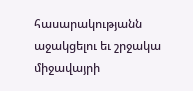հասարակությանն աջակցելու եւ շրջակա միջավայրի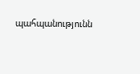պահպանությունն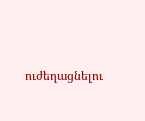ուժեղացնելու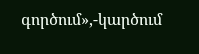գործում»,-կարծում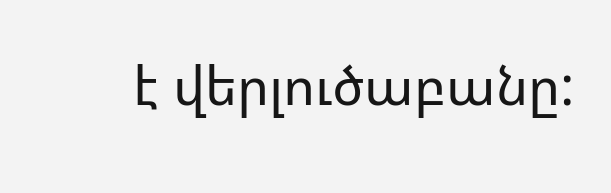է վերլուծաբանը: